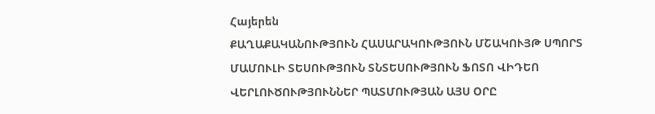Հայերեն
ՔԱՂԱՔԱԿԱՆՈՒԹՅՈՒՆ ՀԱՍԱՐԱԿՈՒԹՅՈՒՆ ՄՇԱԿՈՒՅԹ ՍՊՈՐՏ ՄԱՄՈՒԼԻ ՏԵՍՈՒԹՅՈՒՆ ՏՆՏԵՍՈՒԹՅՈՒՆ ՖՈՏՈ ՎԻԴԵՈ ՎԵՐԼՈՒԾՈՒԹՅՈՒՆՆԵՐ ՊԱՏՄՈՒԹՅԱՆ ԱՅՍ ՕՐԸ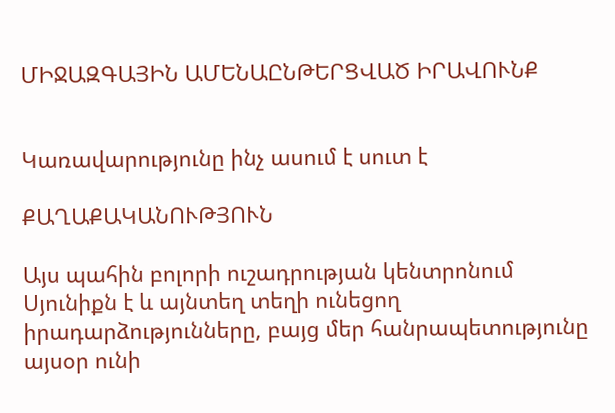ՄԻՋԱԶԳԱՅԻՆ ԱՄԵՆԱԸՆԹԵՐՑՎԱԾ ԻՐԱՎՈՒՆՔ


Կառավարությունը ինչ ասում է սուտ է

ՔԱՂԱՔԱԿԱՆՈՒԹՅՈՒՆ

Այս պահին բոլորի ուշադրության կենտրոնում Սյունիքն է և այնտեղ տեղի ունեցող իրադարձությունները, բայց մեր հանրապետությունը այսօր ունի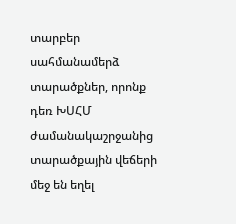տարբեր սահմանամերձ տարածքներ, որոնք դեռ ԽՍՀՄ ժամանակաշրջանից տարածքային վեճերի մեջ են եղել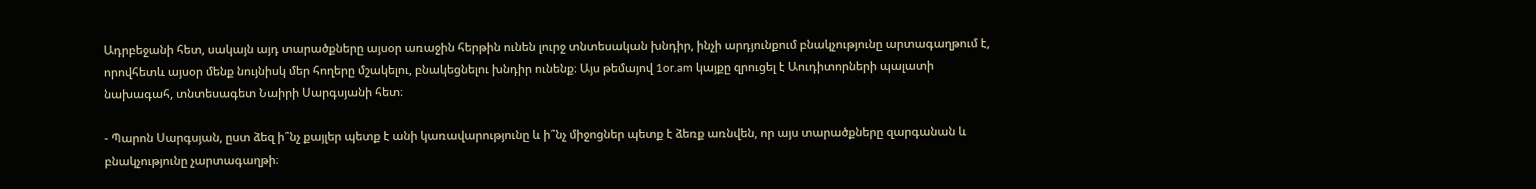Ադրբեջանի հետ, սակայն այդ տարածքները այսօր առաջին հերթին ունեն լուրջ տնտեսական խնդիր, ինչի արդյունքում բնակչությունը արտագաղթում է, որովհետև այսօր մենք նույնիսկ մեր հողերը մշակելու, բնակեցնելու խնդիր ունենք։ Այս թեմայով 1or.am կայքը զրուցել է Աուդիտորների պալատի նախագահ, տնտեսագետ Նաիրի Սարգսյանի հետ։

- Պարոն Սարգսյան, ըստ ձեզ ի՞նչ քայլեր պետք է անի կառավարությունը և ի՞նչ միջոցներ պետք է ձեռք առնվեն, որ այս տարածքները զարգանան և բնակչությունը չարտագաղթի։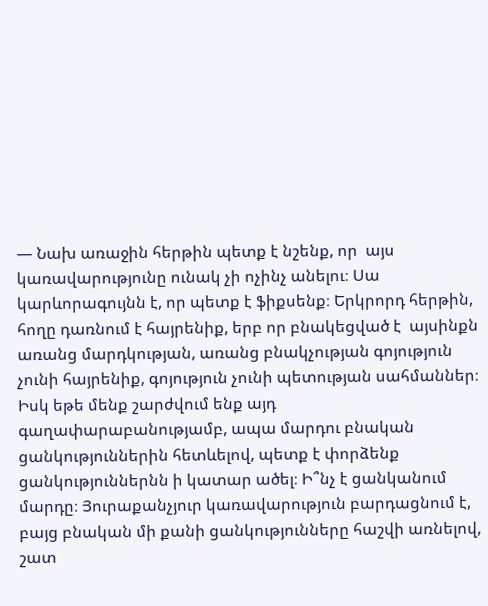— Նախ առաջին հերթին պետք է նշենք, որ  այս կառավարությունը ունակ չի ոչինչ անելու։ Սա կարևորագույնն է, որ պետք է ֆիքսենք։ Երկրորդ հերթին,  հողը դառնում է հայրենիք, երբ որ բնակեցված է  այսինքն առանց մարդկության, առանց բնակչության գոյություն չունի հայրենիք, գոյություն չունի պետության սահմաններ։ Իսկ եթե մենք շարժվում ենք այդ գաղափարաբանությամբ, ապա մարդու բնական ցանկություններին հետևելով, պետք է փորձենք ցանկություններնն ի կատար ածել։ Ի՞նչ է ցանկանում մարդը։ Յուրաքանչյուր կառավարություն բարդացնում է, բայց բնական մի քանի ցանկությունները հաշվի առնելով, շատ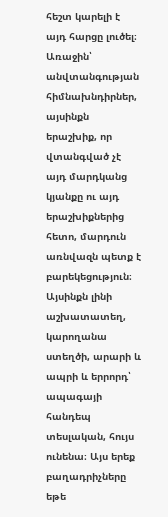հեշտ կարելի է այդ հարցը լուծել։ Առաջին՝ անվտանգության հիմնախնդիրներ, այսինքն երաշխիք, որ վտանգված չէ այդ մարդկանց կյանքը ու այդ երաշխիքներից հետո, մարդուն առնվազն պետք է բարեկեցություն։ Այսինքն լինի աշխատատեղ, կարողանա ստեղծի, արարի և ապրի և երրորդ՝ ապագայի հանդեպ տեսլական, հույս ունենա։ Այս երեք բաղադրիչները եթե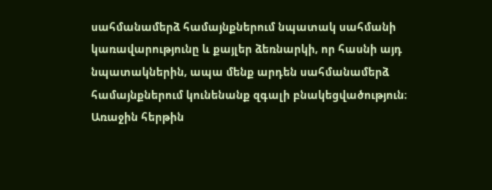սահմանամերձ համայնքներում նպատակ սահմանի կառավարությունը և քայլեր ձեռնարկի, որ հասնի այդ նպատակներին, ապա մենք արդեն սահմանամերձ համայնքներում կունենանք զգալի բնակեցվածություն։ Առաջին հերթին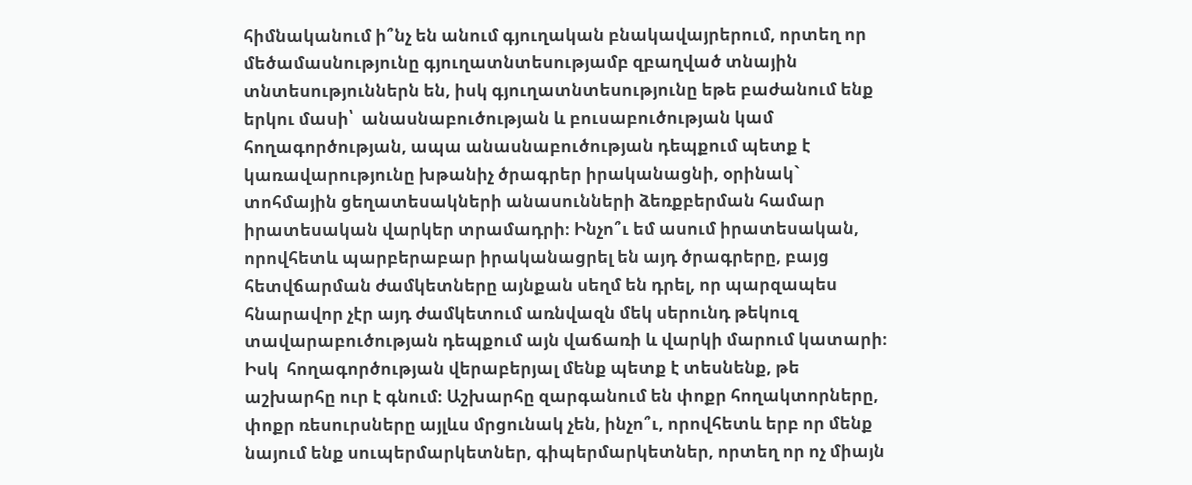հիմնականում ի՞նչ են անում գյուղական բնակավայրերում, որտեղ որ մեծամասնությունը գյուղատնտեսությամբ զբաղված տնային տնտեսություններն են, իսկ գյուղատնտեսությունը եթե բաժանում ենք երկու մասի՝  անասնաբուծության և բուսաբուծության կամ հողագործության, ապա անասնաբուծության դեպքում պետք է կառավարությունը խթանիչ ծրագրեր իրականացնի, օրինակ` տոհմային ցեղատեսակների անասունների ձեռքբերման համար իրատեսական վարկեր տրամադրի։ Ինչո՞ւ եմ ասում իրատեսական, որովհետև պարբերաբար իրականացրել են այդ ծրագրերը, բայց հետվճարման ժամկետները այնքան սեղմ են դրել, որ պարզապես հնարավոր չէր այդ ժամկետում առնվազն մեկ սերունդ թեկուզ տավարաբուծության դեպքում այն վաճառի և վարկի մարում կատարի։ Իսկ  հողագործության վերաբերյալ մենք պետք է տեսնենք, թե աշխարհը ուր է գնում։ Աշխարհը զարգանում են փոքր հողակտորները, փոքր ռեսուրսները այլևս մրցունակ չեն, ինչո՞ւ, որովհետև երբ որ մենք նայում ենք սուպերմարկետներ, գիպերմարկետներ, որտեղ որ ոչ միայն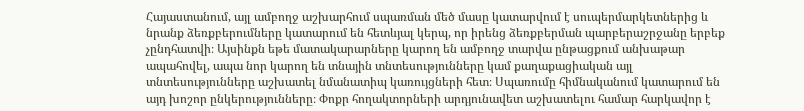Հայաստանում, այլ ամբողջ աշխարհում սպառման մեծ մասը կատարվում է սուպերմարկետներից և նրանք ձեռքբերումները կատարում են հետևյալ կերպ, որ իրենց ձեռքբերման պարբերաշրջանը երբեք չընդհատվի։ Այսինքն եթե մատակարարները կարող են ամբողջ տարվա ընթացքում անխաթար ապահովել, ապա նոր կարող են տնային տնտեսությունները կամ քաղաքացիական այլ տնտեսությունները աշխատել նմանատիպ կառույցների հետ։ Սպառումը հիմնականում կատարում են այդ խոշոր ընկերությունները։ Փոքր հողակտորների արդյունավետ աշխատելու համար հարկավոր է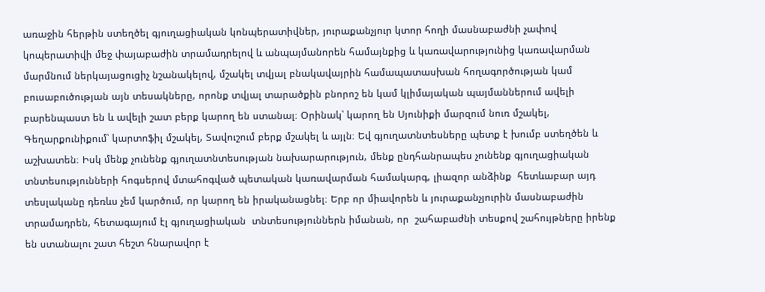առաջին հերթին ստեղծել գյուղացիական կոնպերատիվներ, յուրաքանչյուր կտոր հողի մասնաբաժնի չափով կոպերատիվի մեջ փայաբաժին տրամադրելով և անպայմանորեն համայնքից և կառավարությունից կառավարման մարմնում ներկայացուցիչ նշանակելով, մշակել տվյալ բնակավայրին համապատասխան հողագործության կամ բուսաբուծության այն տեսակները, որոնք տվյալ տարածքին բնորոշ են կամ կլիմայական պայմաններում ավելի բարենպաստ են և ավելի շատ բերք կարող են ստանալ։ Օրինակ՝ կարող են Սյունիքի մարզում նուռ մշակել, Գեղարքունիքում՝ կարտոֆիլ մշակել, Տավուշում բերք մշակել և այլն։ Եվ գյուղատնտեսները պետք է խումբ ստեղծեն և աշխատեն։ Իսկ մենք չունենք գյուղատնտեսության նախարարություն, մենք ընդհանրապես չունենք գյուղացիական տնտեսությունների հոգսերով մտահոգված պետական կառավարման համակարգ, լիազոր անձինք  հետևաբար այդ տեսլականը դեռևս չեմ կարծում, որ կարող են իրականացնել։ Երբ որ միավորեն և յուրաքանչյուրին մասնաբաժին տրամադրեն, հետագայում էլ գյուղացիական  տնտեսություններն իմանան, որ  շահաբաժնի տեսքով շահույթները իրենք են ստանալու շատ հեշտ հնարավոր է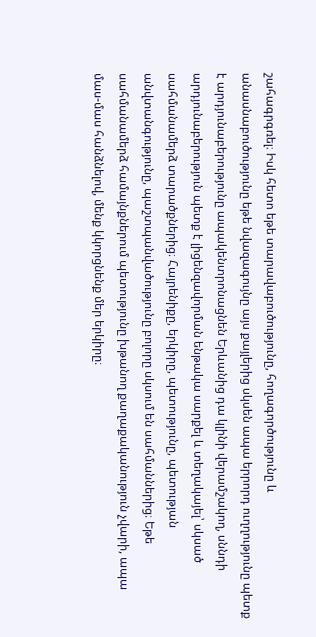շահագրգռել։ Իսկ հետո եթե տարավաբուծությունը, հողագործությունը և անասնաբուծությունը եթե նվազագույնը այս քայլերից սկսեն ապա երրորդ ուղղությունը պետք է արդյունաբերությունը ապակենտրոնացնեն Երևանից դա կլինի վերամշակող, սննդի արդյունաբերություն պետք է լիցենզավորման ենթակա սարքել և տեղակայել՝ սկսած սահմանամերձ տարածքներից։ Հայրենիքը, երկիրը, պետությունը, պետության անվտանգությունը, պաշտպանվածությունը բոլորը սկսում են սահմաններից։ Եթե սահմանամերձ համայնքներում պետությունը խթանող քաղաքականություն չվարի, ապա մաս-մաս հանձնելով, մենք կկորցնենք մեր երկիրը։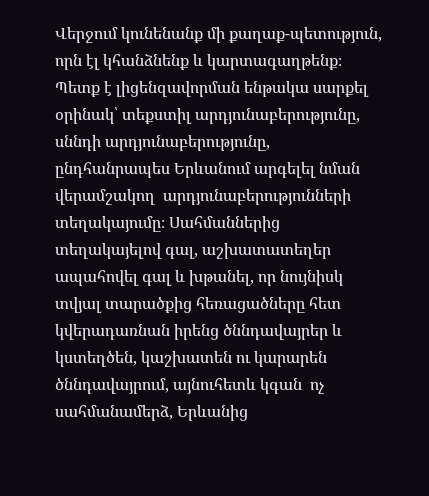Վերջում կունենանք մի քաղաք-պետություն, որն էլ կհանձնենք և կարտագաղթենք։ Պետք է լիցենզավորման ենթակա սարքել օրինակ՝ տեքստիլ արդյունաբերությունը, սննդի արդյունաբերությունը, ընդհանրապես Երևանում արգելել նման վերամշակող  արդյունաբերությունների տեղակայումը։ Սահմաններից տեղակայելով գալ, աշխատատեղեր ապահովել գալ և խթանել, որ նույնիսկ տվյալ տարածքից հեռացածները հետ կվերադառնան իրենց ծննդավայրեր և կստեղծեն, կաշխատեն ու կարարեն ծննդավայրում, այնուհետև կգան  ոչ  սահմանամերձ, Երևանից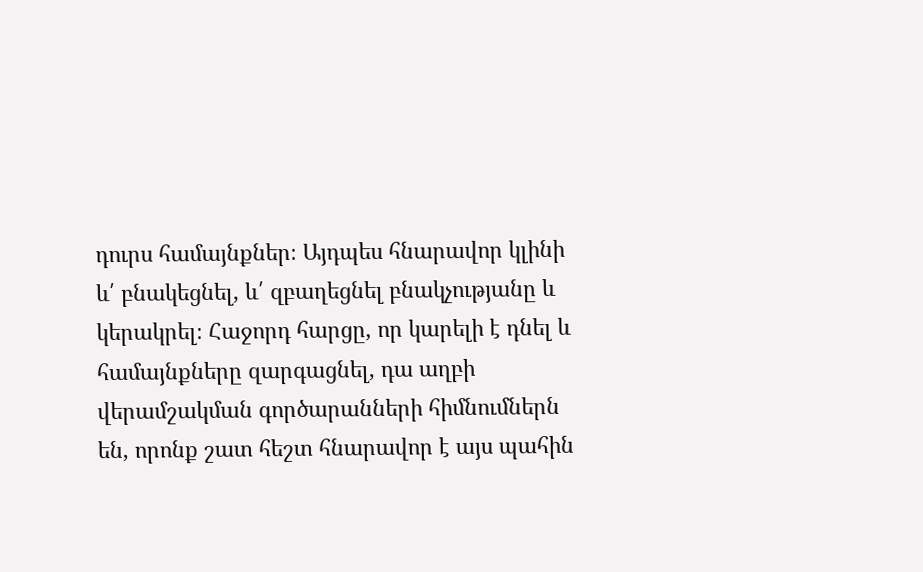դուրս համայնքներ։ Այդպես հնարավոր կլինի և՛ բնակեցնել, և՛ զբաղեցնել բնակչությանը և կերակրել։ Հաջորդ հարցը, որ կարելի է դնել և համայնքները զարգացնել, դա աղբի վերամշակման գործարանների հիմնումներն են, որոնք շատ հեշտ հնարավոր է այս պահին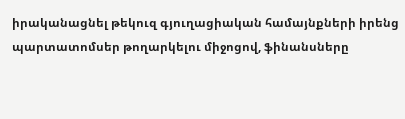իրականացնել թեկուզ գյուղացիական համայնքների իրենց պարտատոմսեր թողարկելու միջոցով, ֆինանսները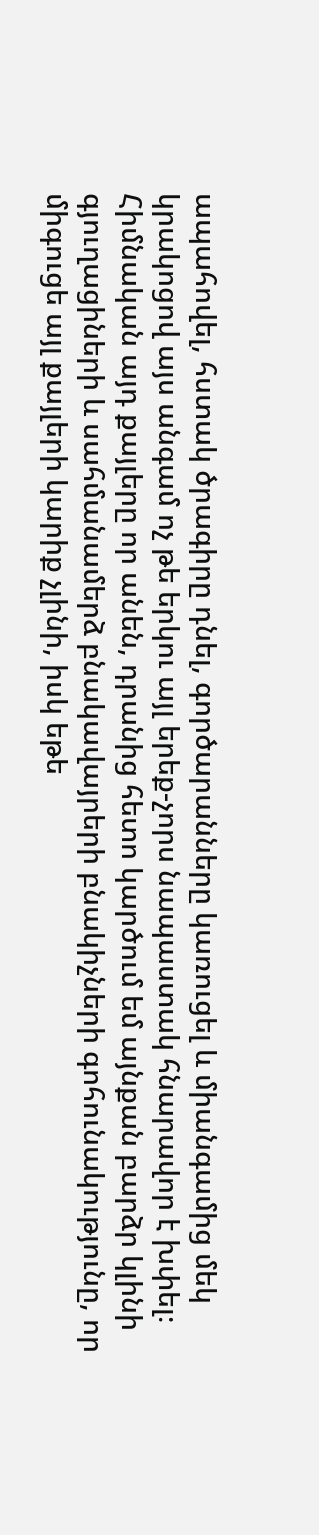ապահովել, հստակ ծրագիրը դնել, գործարանները կառուցել և միանգամից մեկ կրակոցով այս անգամ ոչ թե երկու այլ երեք-չորս նապաստակ հնարավոր է խփել։ Հիմնական այդ քայլերը որ անեն, դրանից հետո կարծում եմ այնքան բարձր կլինի գյուղացիների և սահմանամերձ բնակավայրերի բնակիչների գոհունակությունը, որ միգուցե այլ քայլերի կարիք չլինի, իսկ եթե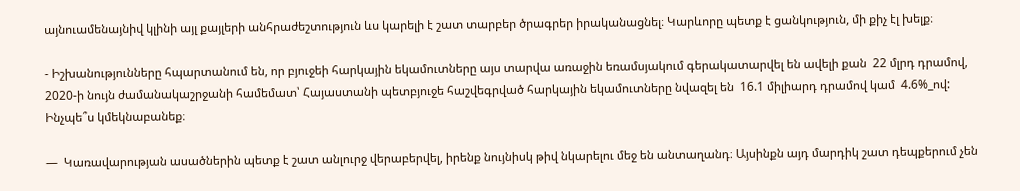այնուամենայնիվ կլինի այլ քայլերի անհրաժեշտություն ևս կարելի է շատ տարբեր ծրագրեր իրականացնել։ Կարևորը պետք է ցանկություն, մի քիչ էլ խելք։

- Իշխանությունները հպարտանում են, որ բյուջեի հարկային եկամուտները այս տարվա առաջին եռամսյակում գերակատարվել են ավելի քան  22 մլրդ դրամով, 2020-ի նույն ժամանակաշրջանի համեմատ՝ Հայաստանի պետբյուջե հաշվեգրված հարկային եկամուտները նվազել են  16.1 միլիարդ դրամով կամ  4.6%_ով: Ինչպե՞ս կմեկնաբանեք։

—  Կառավարության ասածներին պետք է շատ անլուրջ վերաբերվել, իրենք նույնիսկ թիվ նկարելու մեջ են անտաղանդ։ Այսինքն այդ մարդիկ շատ դեպքերում չեն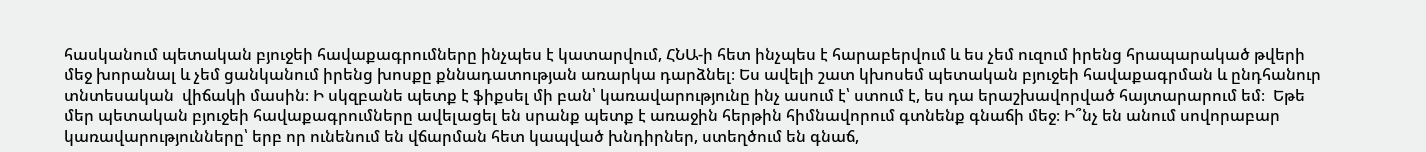հասկանում պետական բյուջեի հավաքագրումները ինչպես է կատարվում, ՀՆԱ-ի հետ ինչպես է հարաբերվում և ես չեմ ուզում իրենց հրապարակած թվերի մեջ խորանալ և չեմ ցանկանում իրենց խոսքը քննադատության առարկա դարձնել։ Ես ավելի շատ կխոսեմ պետական բյուջեի հավաքագրման և ընդհանուր տնտեսական  վիճակի մասին։ Ի սկզբանե պետք է ֆիքսել մի բան՝ կառավարությունը ինչ ասում է՝ ստում է, ես դա երաշխավորված հայտարարում եմ։  Եթե մեր պետական բյուջեի հավաքագրումները ավելացել են սրանք պետք է առաջին հերթին հիմնավորում գտնենք գնաճի մեջ։ Ի՞նչ են անում սովորաբար կառավարությունները՝ երբ որ ունենում են վճարման հետ կապված խնդիրներ, ստեղծում են գնաճ,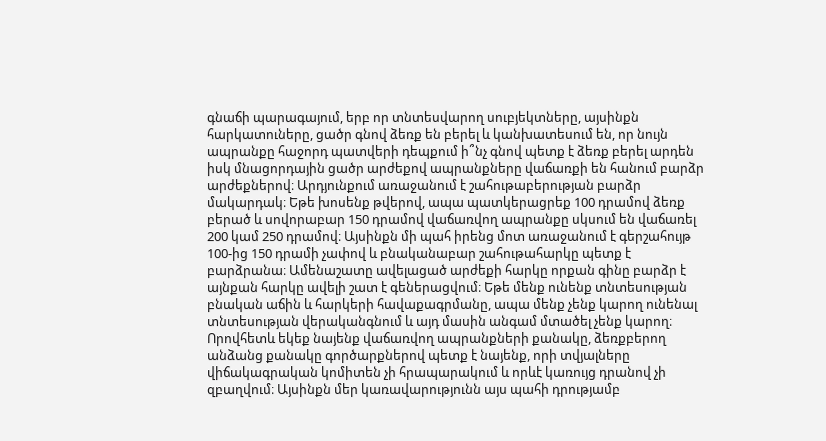գնաճի պարագայում, երբ որ տնտեսվարող սուբյեկտները, այսինքն հարկատուները, ցածր գնով ձեռք են բերել և կանխատեսում են, որ նույն ապրանքը հաջորդ պատվերի դեպքում ի՞նչ գնով պետք է ձեռք բերել արդեն իսկ մնացորդային ցածր արժեքով ապրանքները վաճառքի են հանում բարձր արժեքներով։ Արդյունքում առաջանում է շահութաբերության բարձր մակարդակ։ Եթե խոսենք թվերով, ապա պատկերացրեք 100 դրամով ձեռք բերած և սովորաբար 150 դրամով վաճառվող ապրանքը սկսում են վաճառել 200 կամ 250 դրամով։ Այսինքն մի պահ իրենց մոտ առաջանում է գերշահույթ 100-ից 150 դրամի չափով և բնականաբար շահութահարկը պետք է բարձրանա։ Ամենաշատը ավելացած արժեքի հարկը որքան գինը բարձր է այնքան հարկը ավելի շատ է գեներացվում։ Եթե մենք ունենք տնտեսության բնական աճին և հարկերի հավաքագրմանը, ապա մենք չենք կարող ունենալ տնտեսության վերականգնում և այդ մասին անգամ մտածել չենք կարող։ Որովհետև եկեք նայենք վաճառվող ապրանքների քանակը, ձեռքբերող անձանց քանակը գործարքներով պետք է նայենք, որի տվյալները վիճակագրական կոմիտեն չի հրապարակում և որևէ կառույց դրանով չի զբաղվում։ Այսինքն մեր կառավարությունն այս պահի դրությամբ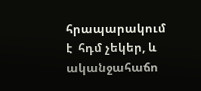հրապարակում է  հդմ չեկեր, և ականջահաճո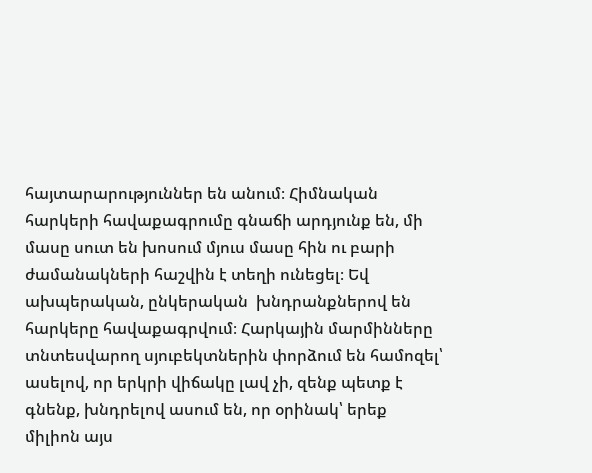հայտարարություններ են անում։ Հիմնական հարկերի հավաքագրումը գնաճի արդյունք են, մի մասը սուտ են խոսում մյուս մասը հին ու բարի ժամանակների հաշվին է տեղի ունեցել։ Եվ ախպերական, ընկերական  խնդրանքներով են հարկերը հավաքագրվում։ Հարկային մարմինները տնտեսվարող սյուբեկտներին փորձում են համոզել՝ ասելով, որ երկրի վիճակը լավ չի, զենք պետք է գնենք, խնդրելով ասում են, որ օրինակ՝ երեք միլիոն այս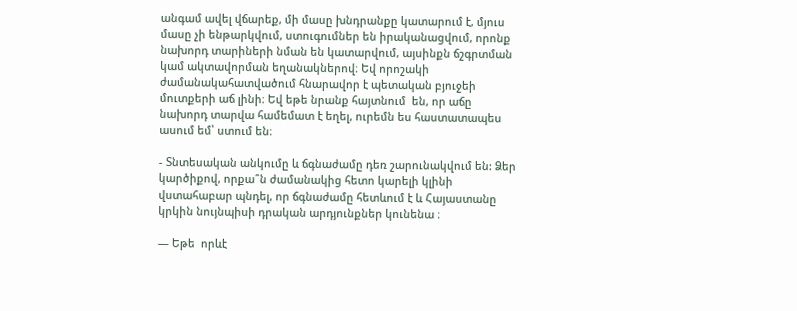անգամ ավել վճարեք, մի մասը խնդրանքը կատարում է, մյուս մասը չի ենթարկվում, ստուգումներ են իրականացվում, որոնք նախորդ տարիների նման են կատարվում, այսինքն ճշգրտման կամ ակտավորման եղանակներով։ Եվ որոշակի ժամանակահատվածում հնարավոր է պետական բյուջեի մուտքերի աճ լինի։ Եվ եթե նրանք հայտնում  են, որ աճը նախորդ տարվա համեմատ է եղել, ուրեմն ես հաստատապես ասում եմ՝ ստում են։

- Տնտեսական անկումը և ճգնաժամը դեռ շարունակվում են: Ձեր կարծիքով, որքա՞ն ժամանակից հետո կարելի կլինի վստահաբար պնդել, որ ճգնաժամը հետևում է և Հայաստանը կրկին նույնպիսի դրական արդյունքներ կունենա ։

— Եթե  որևէ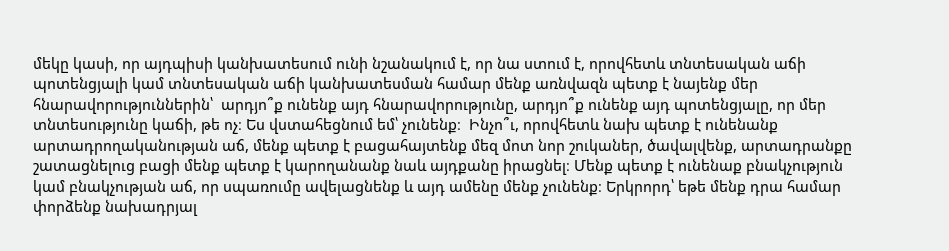մեկը կասի, որ այդպիսի կանխատեսում ունի նշանակում է, որ նա ստում է, որովհետև տնտեսական աճի պոտենցյալի կամ տնտեսական աճի կանխատեսման համար մենք առնվազն պետք է նայենք մեր հնարավորություններին՝  արդյո՞ք ունենք այդ հնարավորությունը, արդյո՞ք ունենք այդ պոտենցյալը, որ մեր տնտեսությունը կաճի, թե ոչ։ Ես վստահեցնում եմ՝ չունենք։  Ինչո՞ւ, որովհետև նախ պետք է ունենանք արտադրողականության աճ, մենք պետք է բացահայտենք մեզ մոտ նոր շուկաներ, ծավալվենք, արտադրանքը  շատացնելուց բացի մենք պետք է կարողանանք նաև այդքանը իրացնել։ Մենք պետք է ունենաք բնակչություն կամ բնակչության աճ, որ սպառումը ավելացնենք և այդ ամենը մենք չունենք։ Երկրորդ՝ եթե մենք դրա համար փորձենք նախադրյալ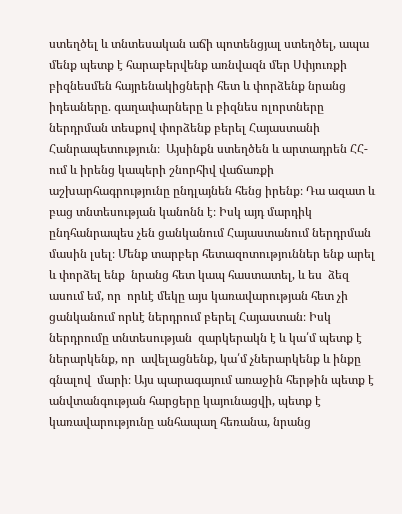ստեղծել և տնտեսական աճի պոտենցյալ ստեղծել, ապա մենք պետք է հարաբերվենք առնվազն մեր Սփյուռքի բիզնեսմեն հայրենակիցների հետ և փորձենք նրանց իդեաները. գաղափարները և բիզնես ոլորտները ներդրման տեսքով փորձենք բերել Հայաստանի Հանրապետություն։  Այսինքն ստեղծեն և արտադրեն ՀՀ-ում և իրենց կապերի շնորհիվ վաճառքի աշխարհագրությունը ընդլայնեն հենց իրենք։ Դա ազատ և բաց տնտեսության կանոնն է։ Իսկ այդ մարդիկ ընդհանրապես չեն ցանկանում Հայաստանում ներդրման մասին լսել։ Մենք տարբեր հետազոտություններ ենք արել և փորձել ենք  նրանց հետ կապ հաստատել, և ես  ձեզ ասում եմ, որ  որևէ մեկը այս կառավարության հետ չի ցանկանում որևէ ներդրում բերել Հայաստան։ Իսկ ներդրումը տնտեսության  զարկերակն է և կա՛մ պետք է ներարկենք, որ  ավելացնենք, կա՛մ չներարկենք և ինքը գնալով  մարի։ Այս պարագայում առաջին հերթին պետք է անվտանգության հարցերը կայունացվի, պետք է կառավարությունը անհապաղ հեռանա, նրանց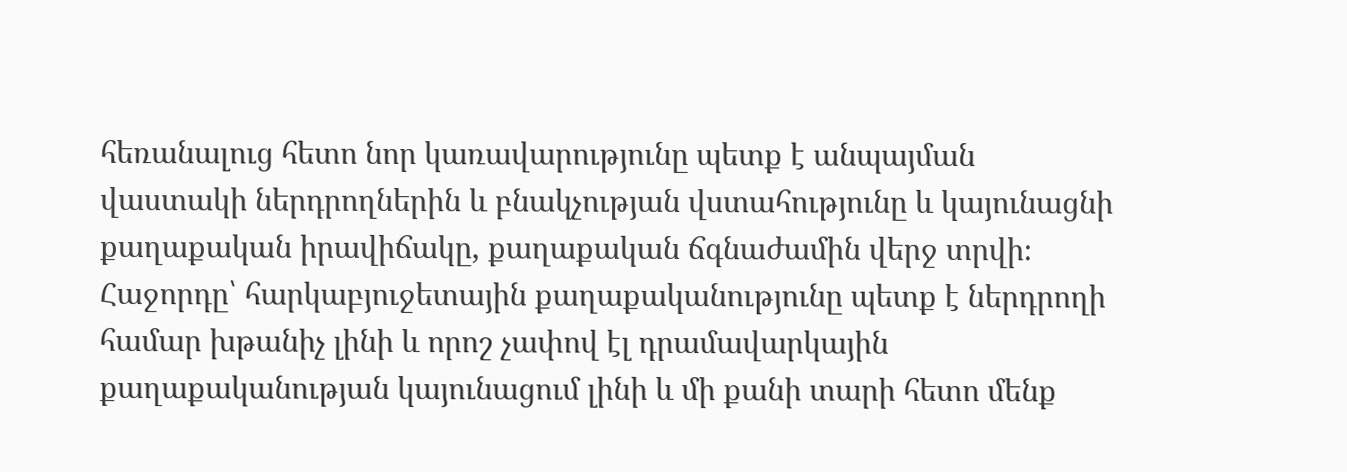հեռանալուց հետո նոր կառավարությունը պետք է անպայման վաստակի ներդրողներին և բնակչության վստահությունը և կայունացնի քաղաքական իրավիճակը, քաղաքական ճգնաժամին վերջ տրվի։ Հաջորդը՝ հարկաբյուջետային քաղաքականությունը պետք է ներդրողի համար խթանիչ լինի և որոշ չափով էլ դրամավարկային քաղաքականության կայունացում լինի և մի քանի տարի հետո մենք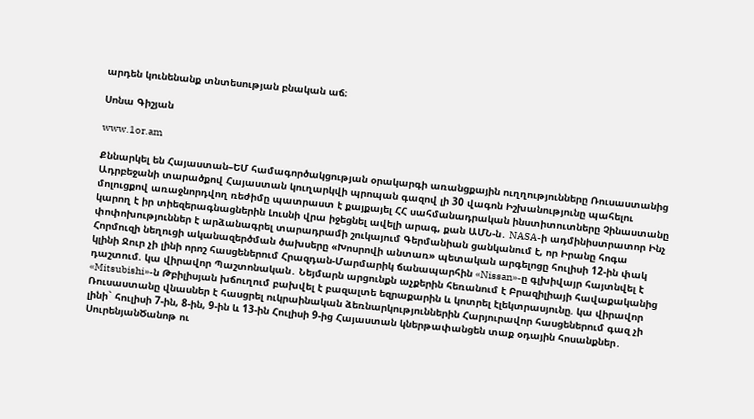արդեն կունենանք տնտեսության բնական աճ։

Սոնա Գիշյան

www.1or.am

Քննարկել են Հայաստան–ԵՄ համագործակցության օրակարգի առանցքային ուղղությունները Ռուսաստանից Ադրբեջանի տարածքով Հայաստան կուղարկվի պրոպան գազով լի 30 վագոն Իշխանությունը պահելու մոլուցքով առաջնորդվող ռեժիմը պատրաստ է քայքայել ՀՀ սահմանադրական ինստիտուտները Չինաստանը կարող է իր տիեզերագնացներին Լուսնի վրա իջեցնել ավելի արագ, քան ԱՄՆ-ն․ NASA-ի ադմինիստրատոր Ինչ փոփոխություններ է արձանագրել տարադրամի շուկայում Գերմանիան ցանկանում է, որ Իրանը հոգա Հորմուզի նեղուցի ականազերծման ծախսերը «Խոսրովի անտառ» պետական արգելոցը հուլիսի 12-ին փակ կլինի Ջուր չի լինի որոշ հասցեներում Հրազդան-Մարմարիկ ճանապարհին «Nissan»-ը գլխիվայր հայտնվել է դաշտում. կա վիրավոր Պաշտոնական․ Նեյմարն արցունքն աչքերին հեռանում է Բրազիլիայի հավաքականից «Mitsubishi»-ն Թբիլիսյան խճուղում բախվել է բազալտե եզրաքարին և կոտրել էլեկտրասյունը. կա վիրավոր Ռուսաստանը վնասներ է հասցրել ուկրաինական ձեռնարկություններին Հարյուրավոր հասցեներում գազ չի լինի` հուլիսի 7-ին, 8-ին, 9-ին և 13-ին Հուլիսի 9-ից Հայաստան կներթափանցեն տաք օդային հոսանքներ․ ՍուրենյանԾանոթ ու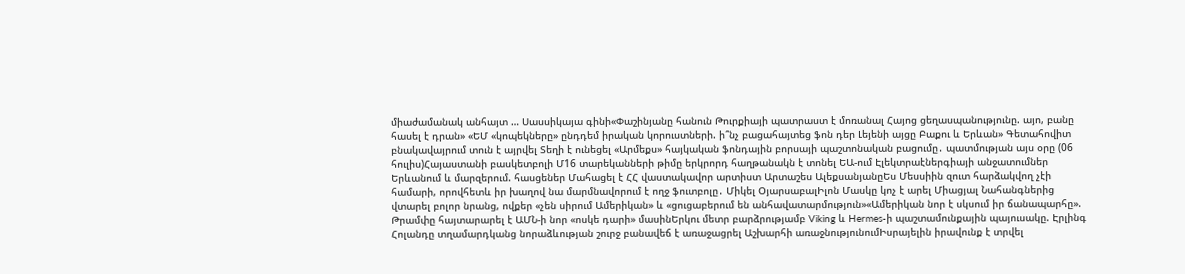միաժամանակ անհայտ … Սասսիկայա գինի«Փաշինյանը հանուն Թուրքիայի պատրաստ է մոռանալ Հայոց ցեղասպանությունը. այո, բանը հասել է դրան» «ԵՄ «կոպեկները» ընդդեմ իրական կորուստների. ի՞նչ բացահայտեց ֆոն դեր Լեյենի այցը Բաքու և Երևան» Գետահովիտ բնակավայրում տուն է այրվել Տեղի է ունեցել «Արմեքս» հայկական ֆոնդային բորսայի պաշտոնական բացումը․ պատմության այս օրը (06 հուլիս)Հայաստանի բասկետբոլի Մ16 տարեկանների թիմը երկրորդ հաղթանակն է տոնել ԵԱ-ում Էլեկտրաէներգիայի անջատումներ Երևանում և մարզերում. հասցեներ Մահացել է ՀՀ վաստակավոր արտիստ Արտաշես ԱլեքսանյանըԵս Մեսսիին զուտ հարձակվող չէի համարի, որովհետև իր խաղով նա մարմնավորում է ողջ ֆուտբոլը․ Միկել ՕյարսաբալԻլոն Մասկը կոչ է արել Միացյալ Նահանգներից վտարել բոլոր նրանց, ովքեր «չեն սիրում Ամերիկան» և «ցուցաբերում են անհավատարմություն»«Ամերիկան նոր է սկսում իր ճանապարհը». Թրամփը հայտարարել է ԱՄՆ-ի նոր «ոսկե դարի» մասինԵրկու մետր բարձրությամբ Viking և Hermes-ի պաշտամունքային պայուսակը. Էրլինգ Հոլանդը տղամարդկանց նորաձևության շուրջ բանավեճ է առաջացրել Աշխարհի առաջնությունումԻսրայելին իրավունք է տրվել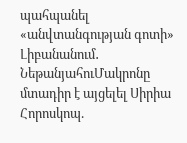պահպանել «անվտանգության գոտի» Լիբանանում․ ՆեթանյահուՄակրոնը մտադիր է այցելել Սիրիա Հորոսկոպ.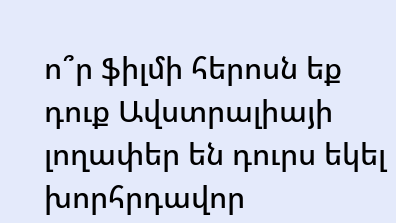ո՞ր ֆիլմի հերոսն եք դուք Ավստրալիայի լողափեր են դուրս եկել խորհրդավոր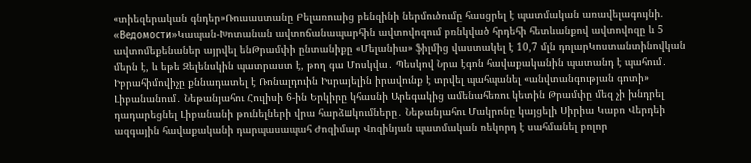«տիեզերական գնդեր»Ռուսաստանը Բելառուսից բենզինի ներմուծումը հասցրել է պատմական առավելագույնի. «Ведомости»Կապան-Խոտանան ավտոճանապարհին ավտովոզում բռնկված հրդեհի հետևանքով ավտովոզը և 5 ավտոմեքենաներ այրվել ենԹրամփի ընտանիքը «Մելանիա» ֆիլմից վաստակել է 10,7 մլն դոլարԿոստանտինովկան մերն է, և եթե Զելենսկին պատրաստ է, թող գա Մոսկվա․ Պեսկով Նրա էգոն հավաքականին պատանդ է պահում․ Իբրահիմովիչը քննադատել է Ռոնալդուին Իսրայելին իրավունք է տրվել պահպանել «անվտանգության գոտի» Լիբանանում․ Նեթանյահու Հուլիսի 6-ին Երկիրը կհասնի Արեգակից ամենահեռու կետին Թրամփը մեզ չի խնդրել դադարեցնել Լիբանանի թունելների վրա հարձшկումները․ Նեթանյահու Մակրոնը կայցելի Սիրիա Կաբո Վերդեի ազգային հավաքականի դարպասապահ Ժոզիմար Վոզինյան պատմական ռեկորդ է սահմանել բոլոր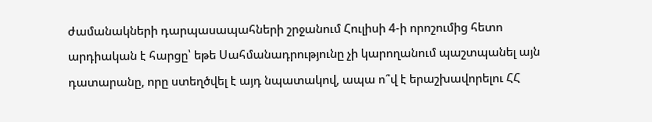ժամանակների դարպասապահների շրջանում Հուլիսի 4-ի որոշումից հետո արդիական է հարցը՝ եթե Սահմանադրությունը չի կարողանում պաշտպանել այն դատարանը, որը ստեղծվել է այդ նպատակով, ապա ո՞վ է երաշխավորելու ՀՀ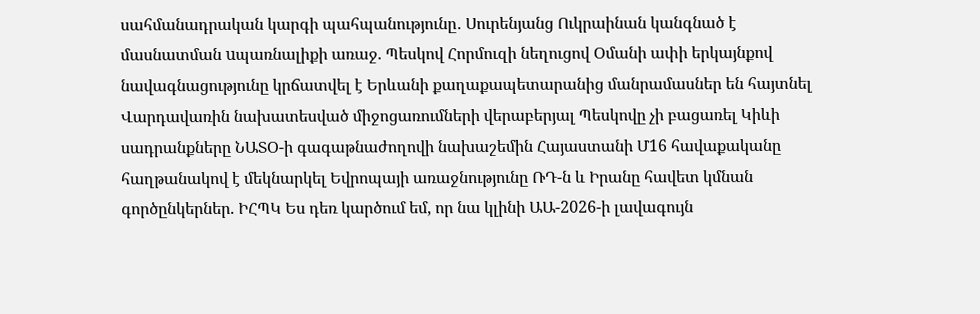սահմանադրական կարգի պահպանությունը․ Սուրենյանց Ուկրաինան կանգնած է մասնատման uպառնալիքի առաջ. Պեսկով Հորմուզի նեղուցով Օմանի ափի երկայնքով նավագնացությունը կրճատվել է Երևանի քաղաքապետարանից մանրամասներ են հայտնել Վարդավառին նախատեսված միջոցառումների վերաբերյալ Պեսկովը չի բացառել Կիևի սադրանքները ՆԱՏՕ-ի գագաթնաժողովի նախաշեմին Հայաստանի Մ16 հավաքականը հաղթանակով է մեկնարկել Եվրոպայի առաջնությունը ՌԴ-ն և Իրանը հավետ կմնան գործընկերներ. ԻՀՊԿ Ես դեռ կարծում եմ, որ նա կլինի ԱԱ-2026-ի լավագույն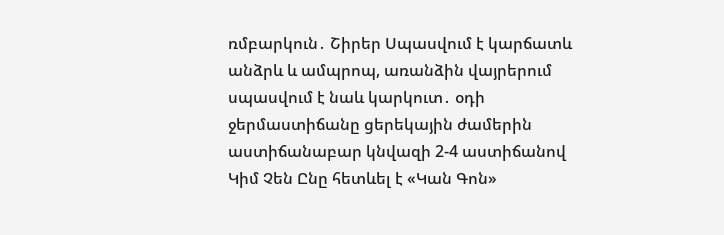ռմբարկուն․ Շիրեր Սպասվում է կարճատև անձրև և ամպրոպ, առանձին վայրերում սպասվում է նաև կարկուտ․ օդի ջերմաստիճանը ցերեկային ժամերին աստիճանաբար կնվազի 2-4 աստիճանով Կիմ Չեն Ընը հետևել է «Կան Գոն»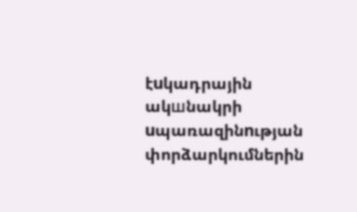էuկադրային ակшնակրի uպառազինnւթյան փորձարկումներին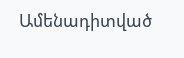Ամենադիտված